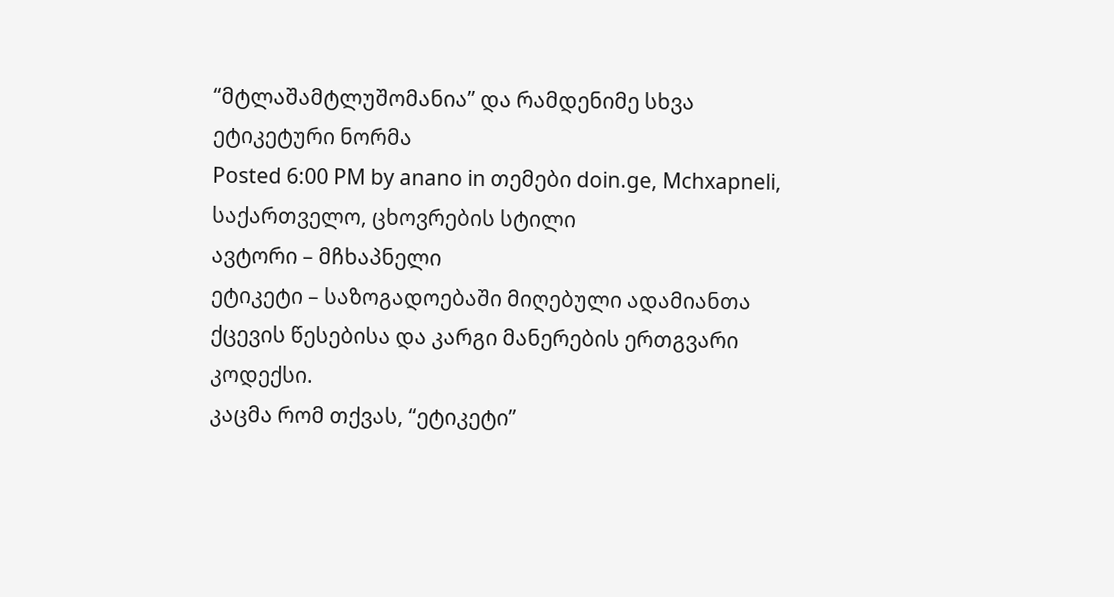“მტლაშამტლუშომანია” და რამდენიმე სხვა ეტიკეტური ნორმა
Posted 6:00 PM by anano in თემები doin.ge, Mchxapneli, საქართველო, ცხოვრების სტილი
ავტორი – მჩხაპნელი
ეტიკეტი – საზოგადოებაში მიღებული ადამიანთა ქცევის წესებისა და კარგი მანერების ერთგვარი კოდექსი.
კაცმა რომ თქვას, “ეტიკეტი”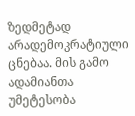ზედმეტად არადემოკრატიული ცნებაა. მის გამო ადამიანთა უმეტესობა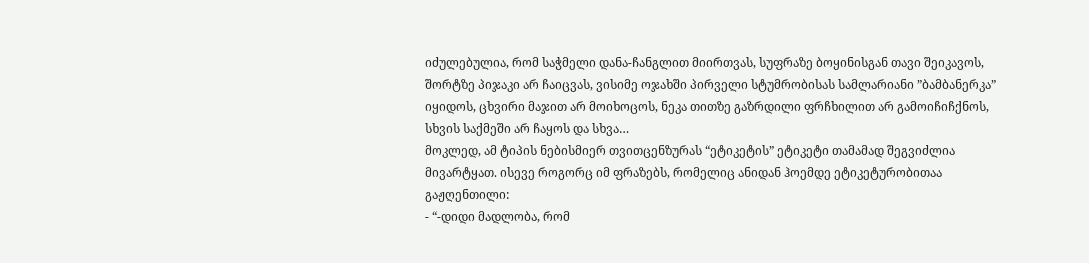იძულებულია, რომ საჭმელი დანა-ჩანგლით მიირთვას, სუფრაზე ბოყინისგან თავი შეიკავოს, შორტზე პიჯაკი არ ჩაიცვას, ვისიმე ოჯახში პირველი სტუმრობისას სამლარიანი ”ბამბანერკა” იყიდოს, ცხვირი მაჯით არ მოიხოცოს, ნეკა თითზე გაზრდილი ფრჩხილით არ გამოიჩიჩქნოს, სხვის საქმეში არ ჩაყოს და სხვა…
მოკლედ, ამ ტიპის ნებისმიერ თვითცენზურას “ეტიკეტის” ეტიკეტი თამამად შეგვიძლია მივარტყათ. ისევე როგორც იმ ფრაზებს, რომელიც ანიდან ჰოემდე ეტიკეტურობითაა გაჟღენთილი:
- “-დიდი მადლობა, რომ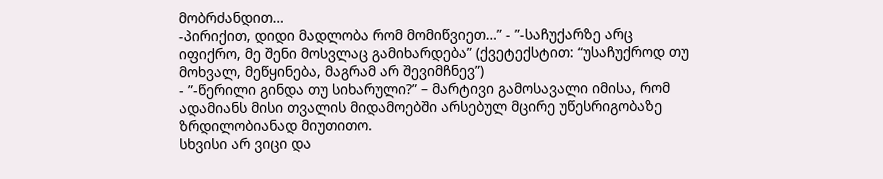მობრძანდით…
-პირიქით, დიდი მადლობა რომ მომიწვიეთ…” - ”-საჩუქარზე არც იფიქრო, მე შენი მოსვლაც გამიხარდება” (ქვეტექსტით: “უსაჩუქროდ თუ მოხვალ, მეწყინება, მაგრამ არ შევიმჩნევ”)
- ”-წერილი გინდა თუ სიხარული?” – მარტივი გამოსავალი იმისა, რომ ადამიანს მისი თვალის მიდამოებში არსებულ მცირე უწესრიგობაზე ზრდილობიანად მიუთითო.
სხვისი არ ვიცი და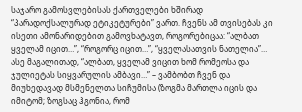საჯარო გამოსვლებისას ქართველები ხშირად “პარადოქსალურად ეტიკეტურები” ვართ. ჩვენს ამ თვისებას კი ისეთი ამონარიდებით გამოვხატავთ, როგორებიცაა: “ალბათ ყველამ იცით…”, “როგორც იცით…”, “ყველასათვის ნათელია”…
ასე მაგალითად, “ალბათ, ყველამ ვიცით ხომ რომეოსა და ჯულიეტას სიყვარულის ამბავი…” – ვამბობთ ჩვენ და მიუხედავად მსმენელთა სიჩუმისა (ზოგმა მართლა იცის და იმიტომ; ზოგსაც ჰგონია, რომ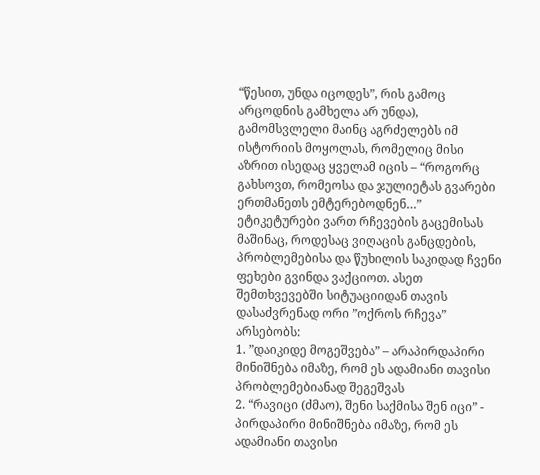“წესით, უნდა იცოდეს”, რის გამოც არცოდნის გამხელა არ უნდა), გამომსვლელი მაინც აგრძელებს იმ ისტორიის მოყოლას, რომელიც მისი აზრით ისედაც ყველამ იცის – “როგორც გახსოვთ, რომეოსა და ჯულიეტას გვარები ერთმანეთს ემტერებოდნენ…”
ეტიკეტურები ვართ რჩევების გაცემისას მაშინაც, როდესაც ვიღაცის განცდების, პრობლემებისა და წუხილის საკიდად ჩვენი ფეხები გვინდა ვაქციოთ. ასეთ შემთხვევებში სიტუაციიდან თავის დასაძვრენად ორი ”ოქროს რჩევა” არსებობს:
1. ”დაიკიდე მოგეშვება” – არაპირდაპირი მინიშნება იმაზე, რომ ეს ადამიანი თავისი პრობლემებიანად შეგეშვას
2. “რავიცი (ძმაო), შენი საქმისა შენ იცი” - პირდაპირი მინიშნება იმაზე, რომ ეს ადამიანი თავისი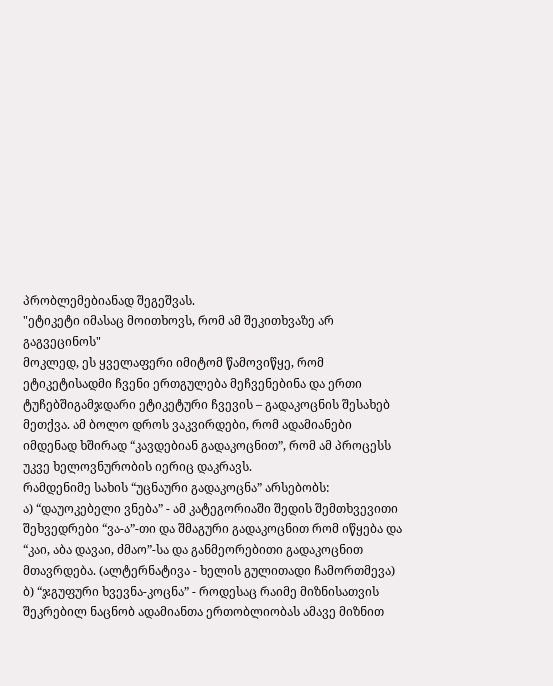პრობლემებიანად შეგეშვას.
"ეტიკეტი იმასაც მოითხოვს, რომ ამ შეკითხვაზე არ გაგვეცინოს"
მოკლედ, ეს ყველაფერი იმიტომ წამოვიწყე, რომ ეტიკეტისადმი ჩვენი ერთგულება მეჩვენებინა და ერთი ტუჩებშიგამჯდარი ეტიკეტური ჩვევის – გადაკოცნის შესახებ მეთქვა. ამ ბოლო დროს ვაკვირდები, რომ ადამიანები იმდენად ხშირად “კავდებიან გადაკოცნით”, რომ ამ პროცესს უკვე ხელოვნურობის იერიც დაკრავს.
რამდენიმე სახის “უცნაური გადაკოცნა” არსებობს:
ა) “დაუოკებელი ვნება” - ამ კატეგორიაში შედის შემთხვევითი შეხვედრები “ვა-ა”-თი და შმაგური გადაკოცნით რომ იწყება და “კაი, აბა დავაი, ძმაო”-სა და განმეორებითი გადაკოცნით მთავრდება. (ალტერნატივა - ხელის გულითადი ჩამორთმევა)
ბ) “ჯგუფური ხვევნა-კოცნა” - როდესაც რაიმე მიზნისათვის შეკრებილ ნაცნობ ადამიანთა ერთობლიობას ამავე მიზნით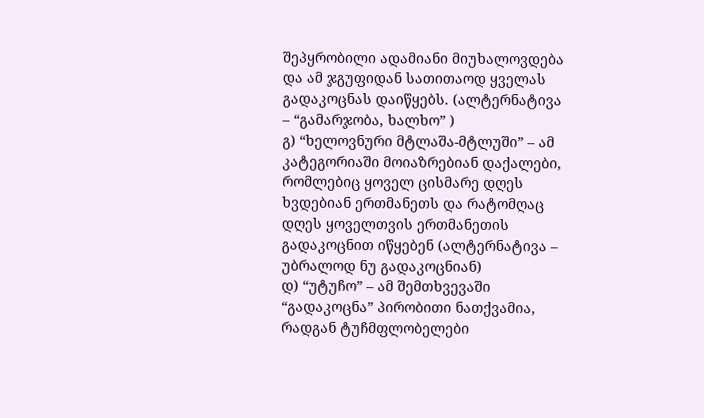შეპყრობილი ადამიანი მიუხალოვდება და ამ ჯგუფიდან სათითაოდ ყველას გადაკოცნას დაიწყებს. (ალტერნატივა – “გამარჯობა, ხალხო” )
გ) “ხელოვნური მტლაშა-მტლუში” – ამ კატეგორიაში მოიაზრებიან დაქალები, რომლებიც ყოველ ცისმარე დღეს ხვდებიან ერთმანეთს და რატომღაც დღეს ყოველთვის ერთმანეთის გადაკოცნით იწყებენ (ალტერნატივა – უბრალოდ ნუ გადაკოცნიან)
დ) “უტუჩო” – ამ შემთხვევაში “გადაკოცნა” პირობითი ნათქვამია, რადგან ტუჩმფლობელები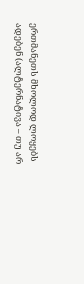ერთმანეთს მხოლოდ ლოყებს ადებენ (ალტერნატივა – თუ არ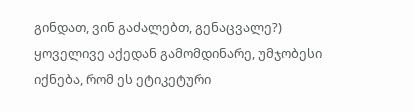გინდათ, ვინ გაძალებთ, გენაცვალე?)
ყოველივე აქედან გამომდინარე, უმჯობესი იქნება, რომ ეს ეტიკეტური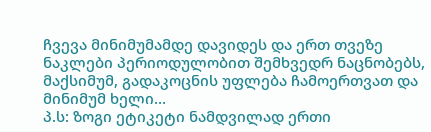ჩვევა მინიმუმამდე დავიდეს და ერთ თვეზე ნაკლები პერიოდულობით შემხვედრ ნაცნობებს, მაქსიმუმ, გადაკოცნის უფლება ჩამოერთვათ და მინიმუმ ხელი…
პ.ს: ზოგი ეტიკეტი ნამდვილად ერთი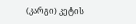(კარგი) კეტის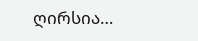ღირსია…